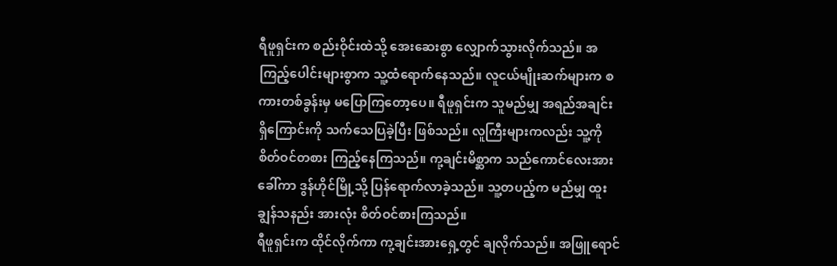ရီဖူရှင်းက စည်းဝိုင်းထဲသို့ အေးဆေးစွာ လျှောက်သွားလိုက်သည်။ အကြည့်ပေါင်းများစွာက သူ့ထံရောက်နေသည်။ လူငယ်မျိုးဆက်များက စကားတစ်ခွန်းမှ မပြောကြတော့ပေ။ ရီဖူရှင်းက သူမည်မျှ အရည်အချင်း ရှိကြောင်းကို သက်သေပြခဲ့ပြီး ဖြစ်သည်။ လူကြီးများကလည်း သူ့ကို စိတ်ဝင်တစား ကြည့်နေကြသည်။ ကု့ချင်းမိစ္ဆာက သည်ကောင်လေးအား ခေါ်ကာ ဒွန်ဟိုင်မြို့သို့ ပြန်ရောက်လာခဲ့သည်။ သူ့တပည့်က မည်မျှ ထူးချွန်သနည်း အားလုံး စိတ်ဝင်စားကြသည်။
ရီဖူရှင်းက ထိုင်လိုက်ကာ ကု့ချင်းအားရှေ့တွင် ချလိုက်သည်။ အဖြူရောင်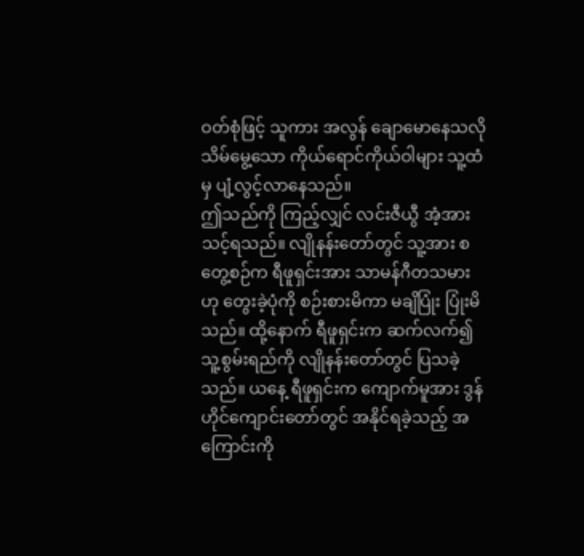ဝတ်စုံဖြင့် သူကား အလွန် ချောမောနေသလို သိမ်မွေ့သော ကိုယ်ရောင်ကိုယ်ဝါများ သူ့ထံမှ ပျံ့လွင့်လာနေသည်။
ဤသည်ကို ကြည့်လျှင် လင်းဇီယွီ အံ့အားသင့်ရသည်။ လျိုနန်းတော်တွင် သူ့အား စတွေ့စဉ်က ရီဖူရှင်းအား သာမန်ဂီတသမားဟု တွေးခဲ့ပုံကို စဉ်းစားမိကာ မချိပြုံး ပြုံးမိသည်။ ထို့နောက် ရီဖူရှင်းက ဆက်လက်၍ သူ့စွမ်းရည်ကို လျိုနန်းတော်တွင် ပြသခဲ့သည်။ ယနေ့ ရီဖူရှင်းက ကျောက်မူအား ဒွန်ဟိုင်ကျောင်းတော်တွင် အနိုင်ရခဲ့သည့် အကြောင်းကို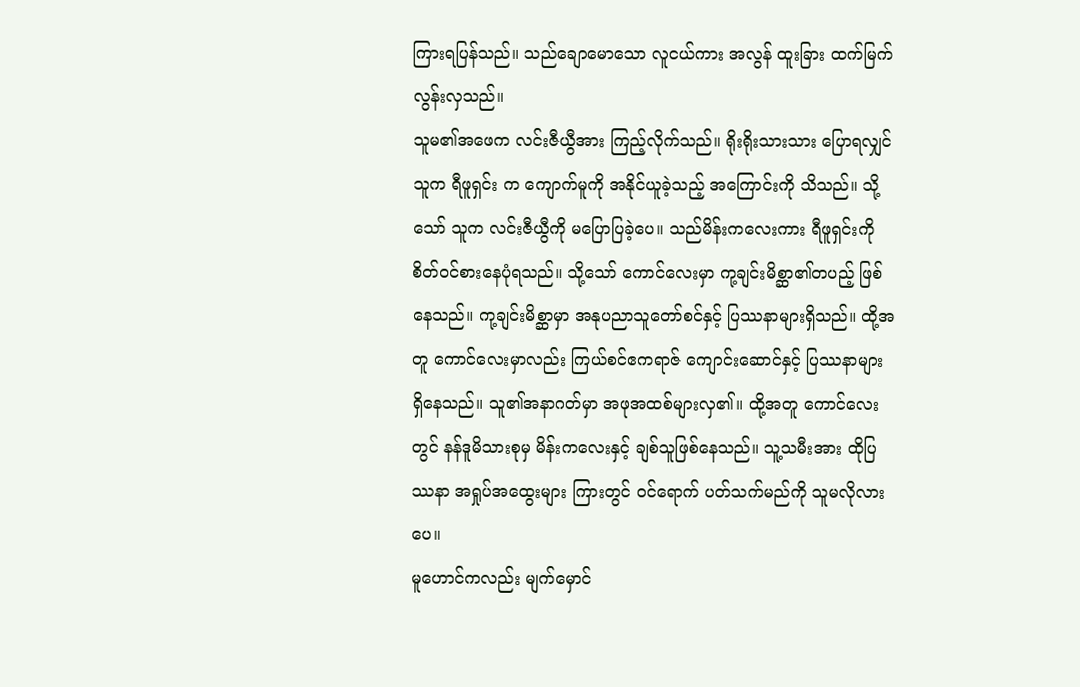ကြားရပြန်သည်။ သည်ချောမောသော လူငယ်ကား အလွန် ထူးခြား ထက်မြက်လွန်းလှသည်။
သူမ၏အဖေက လင်းဇီယွီအား ကြည့်လိုက်သည်။ ရိုးရိုးသားသား ပြောရလျှင် သူက ရီဖူရှင်း က ကျောက်မူကို အနိုင်ယူခဲ့သည့် အကြောင်းကို သိသည်။ သို့သော် သူက လင်းဇီယွီကို မပြောပြခဲ့ပေ။ သည်မိန်းကလေးကား ရီဖူရှင်းကို စိတ်ဝင်စားနေပုံရသည်။ သို့သော် ကောင်လေးမှာ ကု့ချင်းမိစ္ဆာ၏တပည့် ဖြစ်နေသည်။ ကု့ချင်းမိစ္ဆာမှာ အနုပညာသူတော်စင်နှင့် ပြဿနာများရှိသည်။ ထို့အတူ ကောင်လေးမှာလည်း ကြယ်စင်ဧကရာဇ် ကျောင်းဆောင်နှင့် ပြဿနာများ ရှိနေသည်။ သူ၏အနာဂတ်မှာ အဖုအထစ်များလှ၏။ ထို့အတူ ကောင်လေးတွင် နန်ဒူမိသားစုမှ မိန်းကလေးနှင့် ချစ်သူဖြစ်နေသည်။ သူ့သမီးအား ထိုပြဿနာ အရှုပ်အထွေးများ ကြားတွင် ဝင်ရောက် ပတ်သက်မည်ကို သူမလိုလားပေ။
မူဟောင်ကလည်း မျက်မှောင်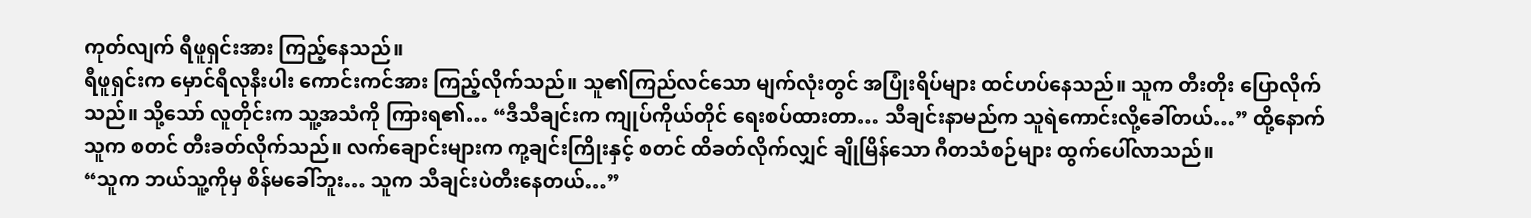ကုတ်လျက် ရီဖူရှင်းအား ကြည့်နေသည်။
ရီဖူရှင်းက မှောင်ရီလုနီးပါး ကောင်းကင်အား ကြည့်လိုက်သည်။ သူ၏ကြည်လင်သော မျက်လုံးတွင် အပြုံးရိပ်များ ထင်ဟပ်နေသည်။ သူက တီးတိုး ပြောလိုက်သည်။ သို့သော် လူတိုင်းက သူ့အသံကို ကြားရ၏… “ဒီသီချင်းက ကျုပ်ကိုယ်တိုင် ရေးစပ်ထားတာ… သီချင်းနာမည်က သူရဲကောင်းလို့ခေါ်တယ်…” ထို့နောက် သူက စတင် တီးခတ်လိုက်သည်။ လက်ချောင်းများက ကု့ချင်းကြိုးနှင့် စတင် ထိခတ်လိုက်လျှင် ချိုမြိန်သော ဂီတသံစဉ်များ ထွက်ပေါ်လာသည်။
“သူက ဘယ်သူ့ကိုမှ စိန်မခေါ်ဘူး… သူက သီချင်းပဲတီးနေတယ်…”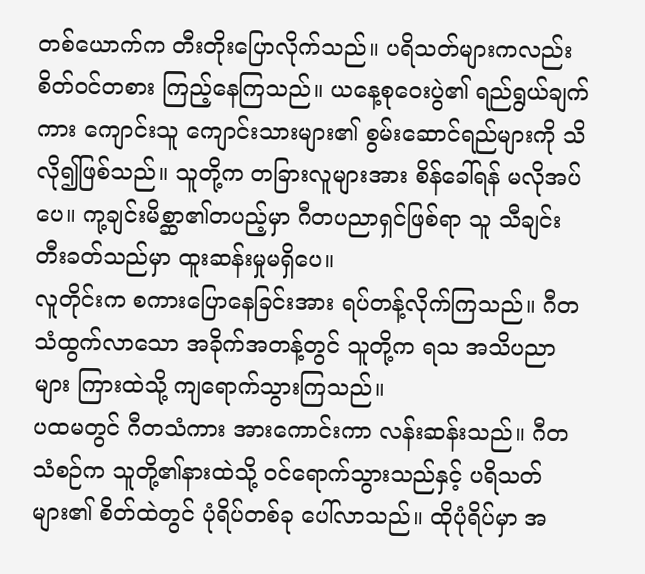တစ်ယောက်က တီးတိုးပြောလိုက်သည်။ ပရိသတ်များကလည်း စိတ်ဝင်တစား ကြည့်နေကြသည်။ ယနေ့စုဝေးပွဲ၏ ရည်ရွယ်ချက်ကား ကျောင်းသူ ကျောင်းသားများ၏ စွမ်းဆောင်ရည်များကို သိလို၍ဖြစ်သည်။ သူတို့က တခြားလူများအား စိန်ခေါ်ရန် မလိုအပ်ပေ။ ကု့ချင်းမိစ္ဆာ၏တပည့်မှာ ဂီတပညာရှင်ဖြစ်ရာ သူ သီချင်း တီးခတ်သည်မှာ ထူးဆန်းမှုမရှိပေ။
လူတိုင်းက စကားပြောနေခြင်းအား ရပ်တန့်လိုက်ကြသည်။ ဂီတသံထွက်လာသော အခိုက်အတန့်တွင် သူတို့က ရသ အသိပညာများ ကြားထဲသို့ ကျရောက်သွားကြသည်။
ပထမတွင် ဂီတသံကား အားကောင်းကာ လန်းဆန်းသည်။ ဂီတသံစဉ်က သူတို့၏နားထဲသို့ ဝင်ရောက်သွားသည်နှင့် ပရိသတ်များ၏ စိတ်ထဲတွင် ပုံရိပ်တစ်ခု ပေါ်လာသည်။ ထိုပုံရိပ်မှာ အ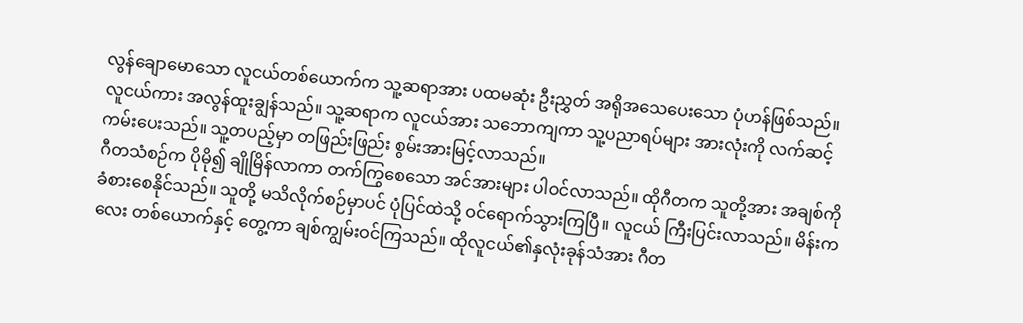လွန်ချောမောသော လူငယ်တစ်ယောက်က သူ့ဆရာအား ပထမဆုံး ဦးညွှတ် အရိုအသေပေးသော ပုံဟန်ဖြစ်သည်။ လူငယ်ကား အလွန်ထူးချွန်သည်။ သူ့ဆရာက လူငယ်အား သဘောကျကာ သူ့ပညာရပ်များ အားလုံးကို လက်ဆင့်ကမ်းပေးသည်။ သူ့တပည့်မှာ တဖြည်းဖြည်း စွမ်းအားမြင့်လာသည်။
ဂီတသံစဉ်က ပိုမို၍ ချိုမြိန်လာကာ တက်ကြွစေသော အင်အားများ ပါဝင်လာသည်။ ထိုဂီတက သူတို့အား အချစ်ကို ခံစားစေနိုင်သည်။ သူတို့ မသိလိုက်စဉ်မှာပင် ပုံပြင်ထဲသို့ ဝင်ရောက်သွားကြပြီ။ လူငယ် ကြီးပြင်းလာသည်။ မိန်းကလေး တစ်ယောက်နှင့် တွေ့ကာ ချစ်ကျွမ်းဝင်ကြသည်။ ထိုလူငယ်၏နှလုံးခုန်သံအား ဂီတ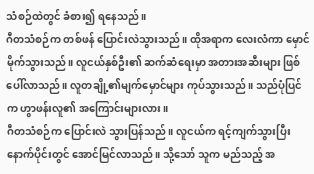သံစဉ်ထဲတွင် ခံစား၍ ရနေသည်။
ဂီတသံစဉ်က တစ်ဖန် ပြောင်းလဲသွားသည်။ ထိုအရာက လေးလံကာ မှောင်မိုက်သွားသည်။ လူငယ်နှစ်ဦး၏ ဆက်ဆံရေးမှာ အတားအဆီးများ ဖြစ်ပေါ်လာသည်။ လူတချို့၏မျက်မှောင်များ ကုပ်သွားသည်။ သည်ပုံပြင်က ဟွာဖန်းလူ၏ အကြောင်းများလား။
ဂီတသံစဉ်က ပြောင်းလဲ သွားပြန်သည်။ လူငယ်က ရင့်ကျက်သွားပြီး နောက်ပိုင်းတွင် အောင်မြင်လာသည်။ သို့သော် သူက မည်သည့် အ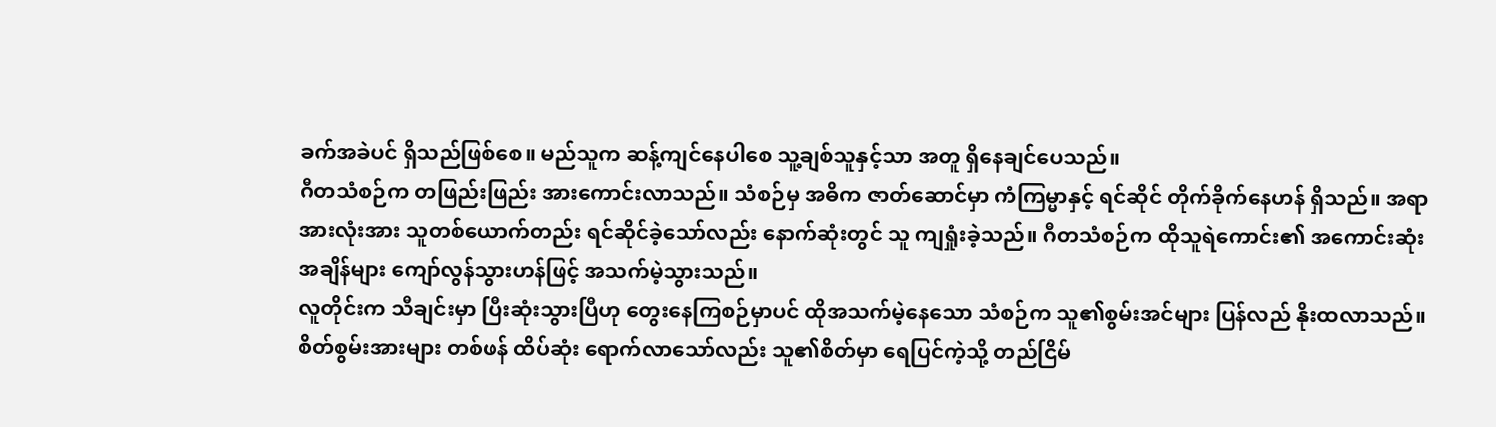ခက်အခဲပင် ရှိသည်ဖြစ်စေ။ မည်သူက ဆန့်ကျင်နေပါစေ သူ့ချစ်သူနှင့်သာ အတူ ရှိနေချင်ပေသည်။
ဂီတသံစဉ်က တဖြည်းဖြည်း အားကောင်းလာသည်။ သံစဉ်မှ အဓိက ဇာတ်ဆောင်မှာ ကံကြမ္မာနှင့် ရင်ဆိုင် တိုက်ခိုက်နေဟန် ရှိသည်။ အရာအားလုံးအား သူတစ်ယောက်တည်း ရင်ဆိုင်ခဲ့သော်လည်း နောက်ဆုံးတွင် သူ ကျရှုံးခဲ့သည်။ ဂီတသံစဉ်က ထိုသူရဲကောင်း၏ အကောင်းဆုံး အချိန်များ ကျော်လွန်သွားဟန်ဖြင့် အသက်မဲ့သွားသည်။
လူတိုင်းက သီချင်းမှာ ပြီးဆုံးသွားပြီဟု တွေးနေကြစဉ်မှာပင် ထိုအသက်မဲ့နေသော သံစဉ်က သူ၏စွမ်းအင်များ ပြန်လည် နိုးထလာသည်။ စိတ်စွမ်းအားများ တစ်ဖန် ထိပ်ဆုံး ရောက်လာသော်လည်း သူ၏စိတ်မှာ ရေပြင်ကဲ့သို့ တည်ငြိမ်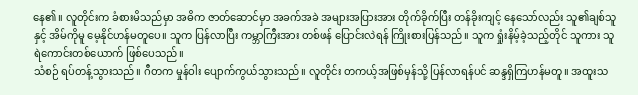နေ၏။ လူတိုင်းက ခံစားမိသည်မှာ အဓိက ဇာတ်ဆောင်မှာ အခက်အခဲ အများအပြားအား တိုက်ခိုက်ပြီး တန်ခိုးကျင့် နေသော်လည်း သူ၏ချစ်သူနှင့် အိမ်ကိုမူ မေ့နိုင်ဟန်မတူပေ။ သူက ပြန်လာပြီး ကမ္ဘာကြီးအား တစ်ဖန် ပြောင်းလဲရန် ကြိုးစားပြန်သည်။ သူက ရှုံးနိမ့်ခဲ့သည့်တိုင် သူကား သူရဲကောင်းတစ်ယောက် ဖြစ်ပေသည်။
သံစဉ် ရပ်တန့်သွားသည်။ ဂီတက မှုန်ဝါး ပျောက်ကွယ်သွားသည်။ လူတိုင်း တကယ့်အဖြစ်မှန်သို့ ပြန်လာရန်ပင် ဆန္ဒရှိကြဟန်မတူ။ အထူးသ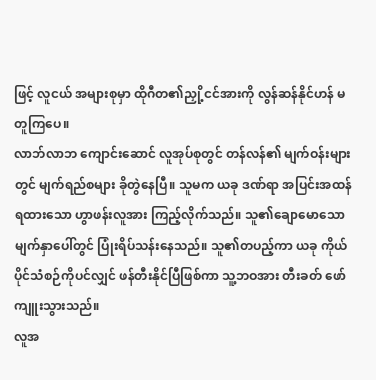ဖြင့် လူငယ် အများစုမှာ ထိုဂီတ၏ညှို့ငင်အားကို လွန်ဆန်နိုင်ဟန် မတူကြပေ။
လာဘ်လာဘ ကျောင်းဆောင် လူအုပ်စုတွင် တန်လန်၏ မျက်ဝန်းများတွင် မျက်ရည်စများ ခိုတွဲနေပြီ။ သူမက ယခု ဒဏ်ရာ အပြင်းအထန် ရထားသော ဟွာဖန်းလူအား ကြည့်လိုက်သည်။ သူ၏ချောမောသော မျက်နှာပေါ်တွင် ပြုံးရိပ်သန်းနေသည်။ သူ၏တပည့်ကာ ယခု ကိုယ်ပိုင်သံစဉ်ကိုပင်လျှင် ဖန်တီးနိုင်ပြီဖြစ်ကာ သူ့ဘဝအား တီးခတ် ဖော်ကျူးသွားသည်။
လူအ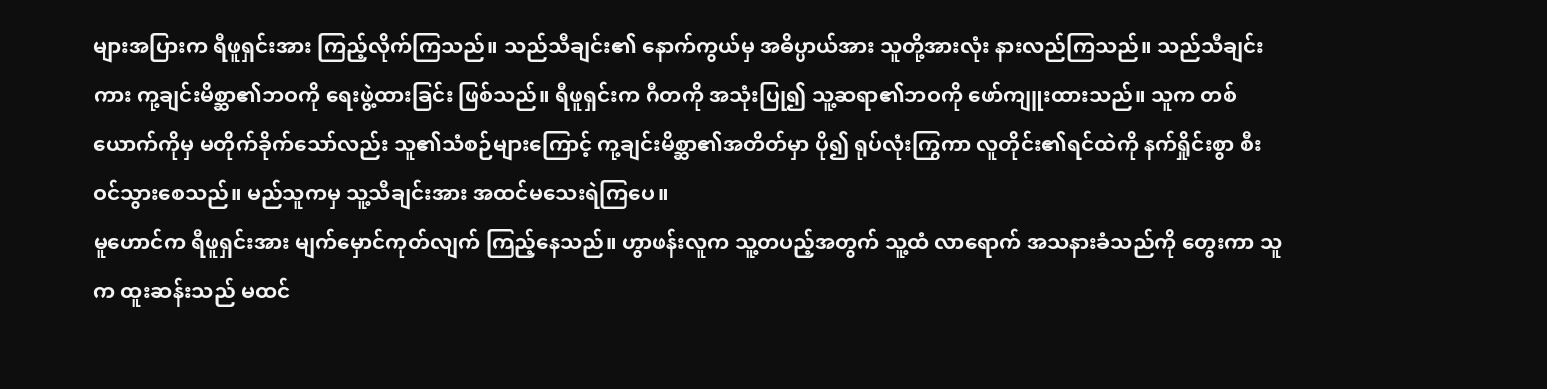များအပြားက ရီဖူရှင်းအား ကြည့်လိုက်ကြသည်။ သည်သီချင်း၏ နောက်ကွယ်မှ အဓိပ္ပာယ်အား သူတို့အားလုံး နားလည်ကြသည်။ သည်သီချင်းကား ကု့ချင်းမိစ္ဆာ၏ဘဝကို ရေးဖွဲ့ထားခြင်း ဖြစ်သည်။ ရီဖူရှင်းက ဂီတကို အသုံးပြု၍ သူ့ဆရာ၏ဘဝကို ဖော်ကျူးထားသည်။ သူက တစ်ယောက်ကိုမှ မတိုက်ခိုက်သော်လည်း သူ၏သံစဉ်များကြောင့် ကု့ချင်းမိစ္ဆာ၏အတိတ်မှာ ပို၍ ရုပ်လုံးကြွကာ လူတိုင်း၏ရင်ထဲကို နက်ရှိုင်းစွာ စီးဝင်သွားစေသည်။ မည်သူကမှ သူ့သီချင်းအား အထင်မသေးရဲကြပေ။
မူဟောင်က ရီဖူရှင်းအား မျက်မှောင်ကုတ်လျက် ကြည့်နေသည်။ ဟွာဖန်းလူက သူ့တပည့်အတွက် သူ့ထံ လာရောက် အသနားခံသည်ကို တွေးကာ သူက ထူးဆန်းသည် မထင်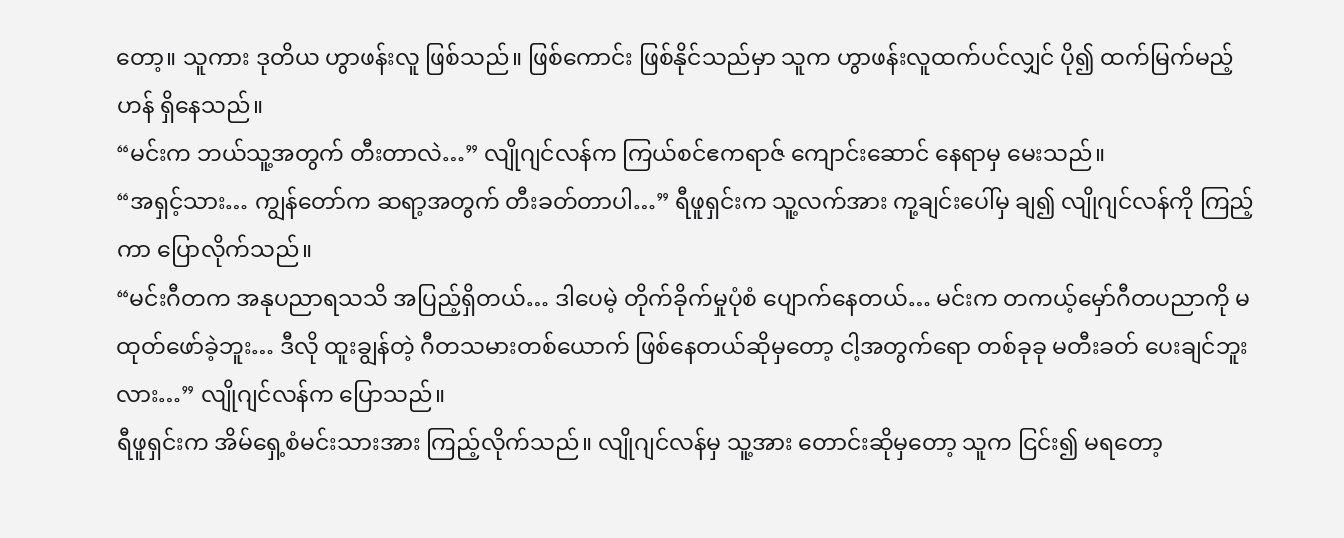တော့။ သူကား ဒုတိယ ဟွာဖန်းလူ ဖြစ်သည်။ ဖြစ်ကောင်း ဖြစ်နိုင်သည်မှာ သူက ဟွာဖန်းလူထက်ပင်လျှင် ပို၍ ထက်မြက်မည့်ဟန် ရှိနေသည်။
“မင်းက ဘယ်သူ့အတွက် တီးတာလဲ…” လျိုဂျင်လန်က ကြယ်စင်ဧကရာဇ် ကျောင်းဆောင် နေရာမှ မေးသည်။
“အရှင့်သား… ကျွန်တော်က ဆရာ့အတွက် တီးခတ်တာပါ…” ရီဖူရှင်းက သူ့လက်အား ကု့ချင်းပေါ်မှ ချ၍ လျိုဂျင်လန်ကို ကြည့်ကာ ပြောလိုက်သည်။
“မင်းဂီတက အနုပညာရသသိ အပြည့်ရှိတယ်… ဒါပေမဲ့ တိုက်ခိုက်မှုပုံစံ ပျောက်နေတယ်… မင်းက တကယ့်မှော်ဂီတပညာကို မထုတ်ဖော်ခဲ့ဘူး… ဒီလို ထူးချွန်တဲ့ ဂီတသမားတစ်ယောက် ဖြစ်နေတယ်ဆိုမှတော့ ငါ့အတွက်ရော တစ်ခုခု မတီးခတ် ပေးချင်ဘူးလား…” လျိုဂျင်လန်က ပြောသည်။
ရီဖူရှင်းက အိမ်ရှေ့စံမင်းသားအား ကြည့်လိုက်သည်။ လျိုဂျင်လန်မှ သူ့အား တောင်းဆိုမှတော့ သူက ငြင်း၍ မရတော့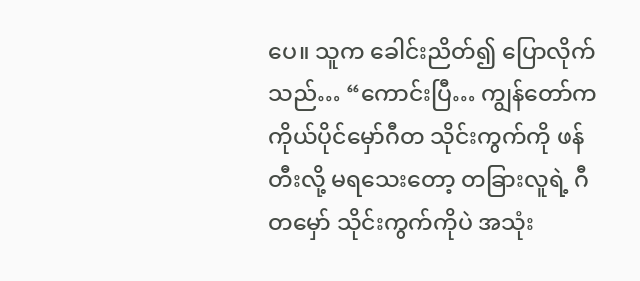ပေ။ သူက ခေါင်းညိတ်၍ ပြောလိုက်သည်… “ကောင်းပြီ… ကျွန်တော်က ကိုယ်ပိုင်မှော်ဂီတ သိုင်းကွက်ကို ဖန်တီးလို့ မရသေးတော့ တခြားလူရဲ့ ဂီတမှော် သိုင်းကွက်ကိုပဲ အသုံး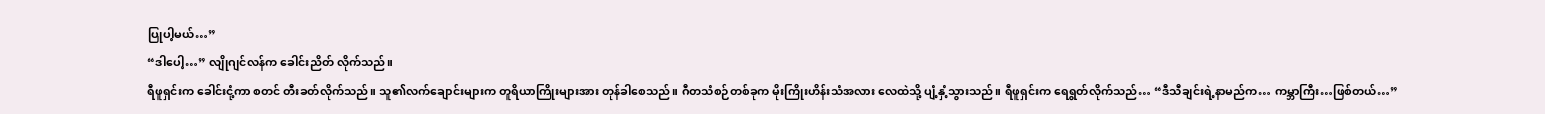ပြုပါ့မယ်…”
“ဒါပေါ့…” လျိုဂျင်လန်က ခေါင်းညိတ် လိုက်သည်။
ရီဖူရှင်းက ခေါင်းငုံ့ကာ စတင် တီးခတ်လိုက်သည်။ သူ၏လက်ချောင်းများက တူရိယာကြိုးများအား တုန်ခါစေသည်။ ဂီတသံစဉ်တစ်ခုက မိုးကြိုးဟိန်းသံအလား လေထဲသို့ ပျံ့နှံ့သွားသည်။ ရီဖူရှင်းက ရေရွတ်လိုက်သည်… “ဒီသီချင်းရဲ့နာမည်က… ကမ္ဘာကြီး…ဖြစ်တယ်…”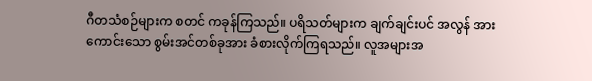ဂီတသံစဉ်များက စတင် ကခုန်ကြသည်။ ပရိသတ်များက ချက်ချင်းပင် အလွန် အားကောင်းသော စွမ်းအင်တစ်ခုအား ခံစားလိုက်ကြရသည်။ လူအများအ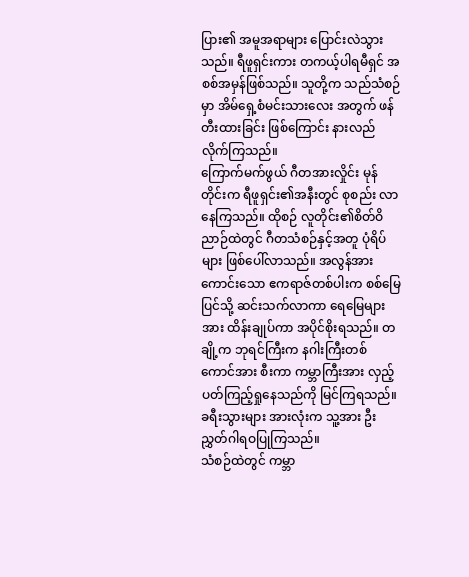ပြား၏ အမူအရာများ ပြောင်းလဲသွားသည်။ ရီဖူရှင်းကား တကယ့်ပါရမီရှင် အစစ်အမှန်ဖြစ်သည်။ သူတို့က သည်သံစဉ်မှာ အိမ်ရှေ့စံမင်းသားလေး အတွက် ဖန်တီးထားခြင်း ဖြစ်ကြောင်း နားလည်လိုက်ကြသည်။
ကြောက်မက်ဖွယ် ဂီတအားလှိုင်း မုန်တိုင်းက ရီဖူရှင်း၏အနီးတွင် စုစည်း လာနေကြသည်။ ထိုစဉ် လူတိုင်း၏စိတ်ဝိညာဉ်ထဲတွင် ဂီတသံစဉ်နှင့်အတူ ပုံရိပ်များ ဖြစ်ပေါ်လာသည်။ အလွန်အားကောင်းသော ဧကရာဇ်တစ်ပါးက စစ်မြေပြင်သို့ ဆင်းသက်လာကာ ရေမြေများအား ထိန်းချုပ်ကာ အပိုင်စိုးရသည်။ တချို့က ဘုရင်ကြီးက နဂါးကြီးတစ်ကောင်အား စီးကာ ကမ္ဘာကြီးအား လှည့်ပတ်ကြည့်ရှုနေသည်ကို မြင်ကြရသည်။ ခရီးသွားများ အားလုံးက သူ့အား ဦးညွှတ်ဂါရဝပြုကြသည်။
သံစဉ်ထဲတွင် ကမ္ဘာ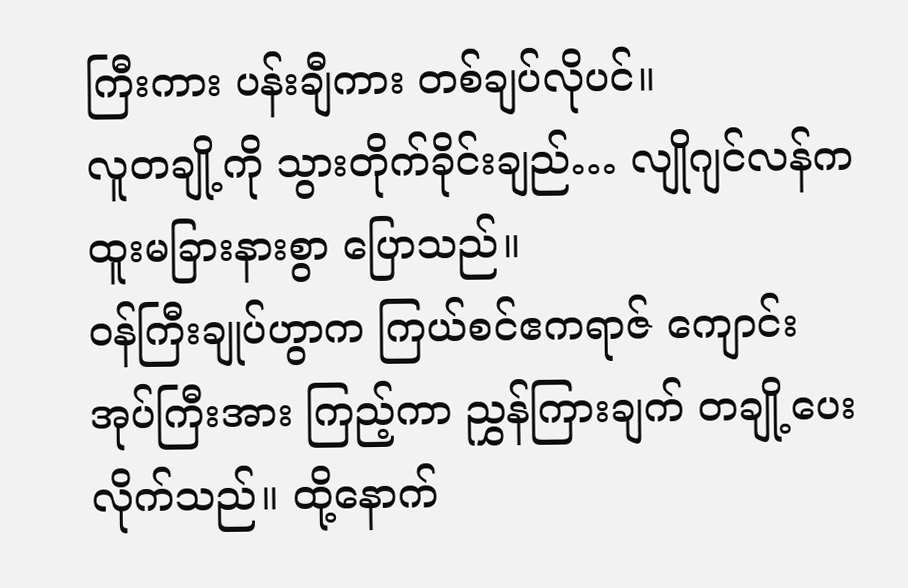ကြီးကား ပန်းချီကား တစ်ချပ်လိုပင်။
လူတချို့ကို သွားတိုက်ခိုင်းချည်… လျိုဂျင်လန်က ထူးမခြားနားစွာ ပြောသည်။
ဝန်ကြီးချုပ်ဟွာက ကြယ်စင်ဧကရာဇ် ကျောင်းအုပ်ကြီးအား ကြည့်ကာ ညွှန်ကြားချက် တချို့ပေးလိုက်သည်။ ထို့နောက်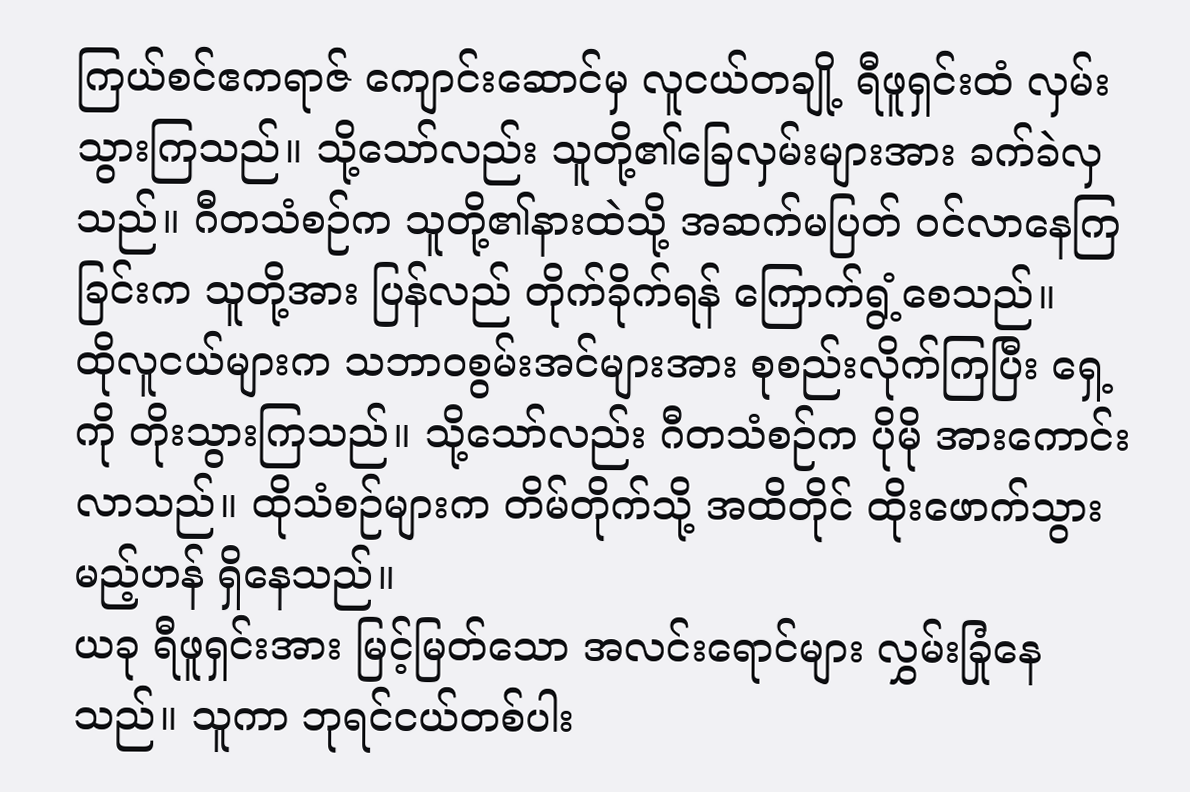ကြယ်စင်ဧကရာဇ် ကျောင်းဆောင်မှ လူငယ်တချို့ ရီဖူရှင်းထံ လှမ်းသွားကြသည်။ သို့သော်လည်း သူတို့၏ခြေလှမ်းများအား ခက်ခဲလှသည်။ ဂီတသံစဉ်က သူတို့၏နားထဲသို့ အဆက်မပြတ် ဝင်လာနေကြခြင်းက သူတို့အား ပြန်လည် တိုက်ခိုက်ရန် ကြောက်ရွံ့စေသည်။
ထိုလူငယ်များက သဘာဝစွမ်းအင်များအား စုစည်းလိုက်ကြပြီး ရှေ့ကို တိုးသွားကြသည်။ သို့သော်လည်း ဂီတသံစဉ်က ပိုမို အားကောင်းလာသည်။ ထိုသံစဉ်များက တိမ်တိုက်သို့ အထိတိုင် ထိုးဖောက်သွားမည့်ဟန် ရှိနေသည်။
ယခု ရီဖူရှင်းအား မြင့်မြတ်သော အလင်းရောင်များ လွှမ်းခြုံနေသည်။ သူကာ ဘုရင်ငယ်တစ်ပါး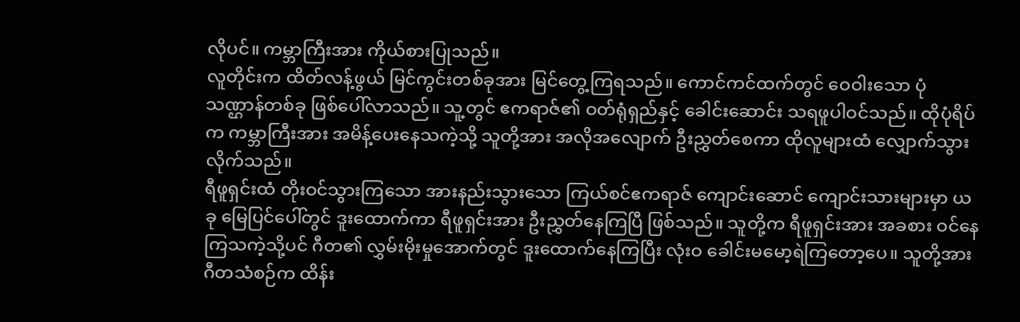လိုပင်။ ကမ္ဘာကြီးအား ကိုယ်စားပြုသည်။
လူတိုင်းက ထိတ်လန့်ဖွယ် မြင်ကွင်းတစ်ခုအား မြင်တွေ့ကြရသည်။ ကောင်ကင်ထက်တွင် ဝေဝါးသော ပုံသဏ္ဌာန်တစ်ခု ဖြစ်ပေါ်လာသည်။ သူ့တွင် ဧကရာဇ်၏ ဝတ်ရုံရှည်နှင့် ခေါင်းဆောင်း သရဖူပါဝင်သည်။ ထိုပုံရိပ်က ကမ္ဘာကြီးအား အမိန့်ပေးနေသကဲ့သို့ သူတို့အား အလိုအလျောက် ဦးညွှတ်စေကာ ထိုလူများထံ လျှောက်သွားလိုက်သည်။
ရီဖူရှင်းထံ တိုးဝင်သွားကြသော အားနည်းသွားသော ကြယ်စင်ဧကရာဇ် ကျောင်းဆောင် ကျောင်းသားများမှာ ယခု မြေပြင်ပေါ်တွင် ဒူးထောက်ကာ ရီဖူရှင်းအား ဦးညွှတ်နေကြပြီ ဖြစ်သည်။ သူတို့က ရီဖူရှင်းအား အခစား ဝင်နေကြသကဲ့သို့ပင် ဂီတ၏ လွှမ်းမိုးမှုအောက်တွင် ဒူးထောက်နေကြပြီး လုံးဝ ခေါင်းမမော့ရဲကြတော့ပေ။ သူတို့အား ဂီတသံစဉ်က ထိန်း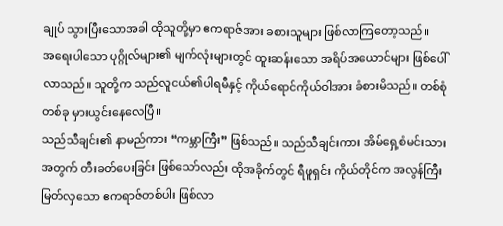ချုပ် သွားပြီးသောအခါ ထိုသူတို့မှာ ဧကရာဇ်အား ခစားသူများ ဖြစ်လာကြတော့သည်။
အရေးပါသော ပုဂ္ဂိုလ်များ၏ မျက်လုံးများတွင် ထူးဆန်းသော အရိပ်အယောင်များ ဖြစ်ပေါ်လာသည်။ သူတို့က သည်လူငယ်၏ပါရမီနှင့် ကိုယ်ရောင်ကိုယ်ဝါအား ခံစားမိသည်။ တစ်စုံတစ်ခု မှားယွင်းနေလေပြီ။
သည်သီချင်း၏ နာမည်ကား “ကမ္ဘာကြီး” ဖြစ်သည်။ သည်သီချင်းကား အိမ်ရှေ့စံမင်းသား အတွက် တီးခတ်ပေးခြင်း ဖြစ်သော်လည်း ထိုအခိုက်တွင် ရီဖူရှင်း ကိုယ်တိုင်က အလွန်ကြီးမြတ်လှသော ဧကရာဇ်တစ်ပါး ဖြစ်လာ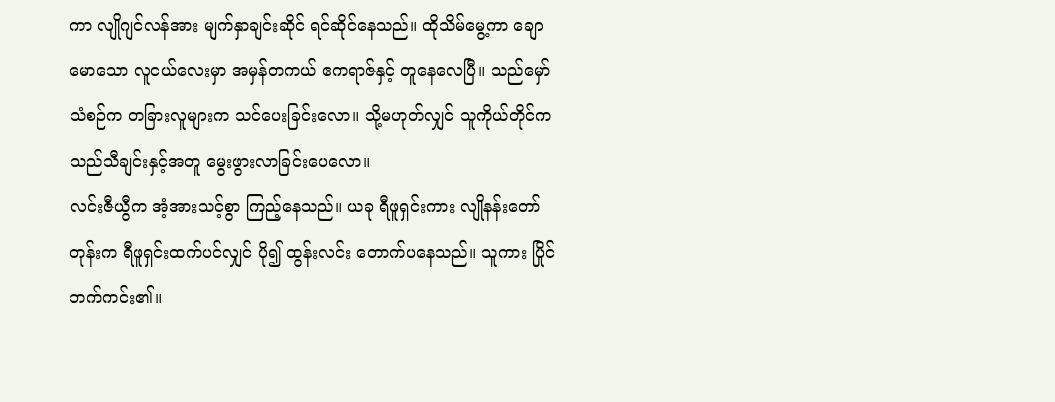ကာ လျိုဂျင်လန်အား မျက်နှာချင်းဆိုင် ရင်ဆိုင်နေသည်။ ထိုသိမ်မွေ့ကာ ချောမောသော လူငယ်လေးမှာ အမှန်တကယ် ဧကရာဇ်နှင့် တူနေလေပြီ။ သည်မှော်သံစဉ်က တခြားလူများက သင်ပေးခြင်းလော။ သို့မဟုတ်လျှင် သူကိုယ်တိုင်က သည်သီချင်းနှင့်အတူ မွေးဖွားလာခြင်းပေလော။
လင်းဇီယွီက အံ့အားသင့်စွာ ကြည့်နေသည်။ ယခု ရီဖူရှင်းကား လျိုနန်းတော်တုန်းက ရီဖူရှင်းထက်ပင်လျှင် ပို၍ ထွန်းလင်း တောက်ပနေသည်။ သူကား ပြိုင်ဘက်ကင်း၏။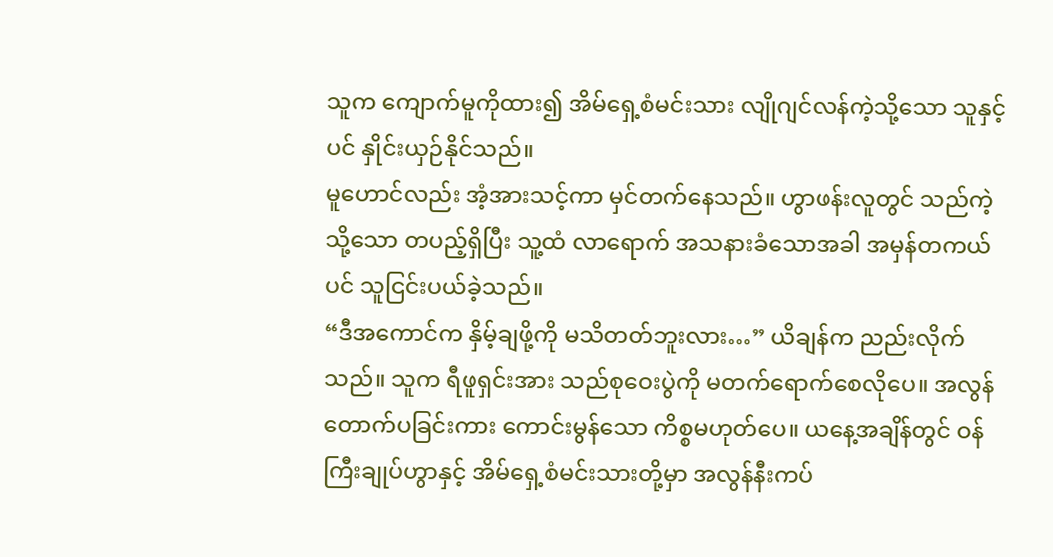သူက ကျောက်မူကိုထား၍ အိမ်ရှေ့စံမင်းသား လျိုဂျင်လန်ကဲ့သို့သော သူနှင့်ပင် နှိုင်းယှဉ်နိုင်သည်။
မူဟောင်လည်း အံ့အားသင့်ကာ မှင်တက်နေသည်။ ဟွာဖန်းလူတွင် သည်ကဲ့သို့သော တပည့်ရှိပြီး သူ့ထံ လာရောက် အသနားခံသောအခါ အမှန်တကယ်ပင် သူငြင်းပယ်ခဲ့သည်။
“ဒီအကောင်က နှိမ့်ချဖို့ကို မသိတတ်ဘူးလား…” ယိချန်က ညည်းလိုက်သည်။ သူက ရီဖူရှင်းအား သည်စုဝေးပွဲကို မတက်ရောက်စေလိုပေ။ အလွန် တောက်ပခြင်းကား ကောင်းမွန်သော ကိစ္စမဟုတ်ပေ။ ယနေ့အချိန်တွင် ဝန်ကြီးချုပ်ဟွာနှင့် အိမ်ရှေ့စံမင်းသားတို့မှာ အလွန်နီးကပ်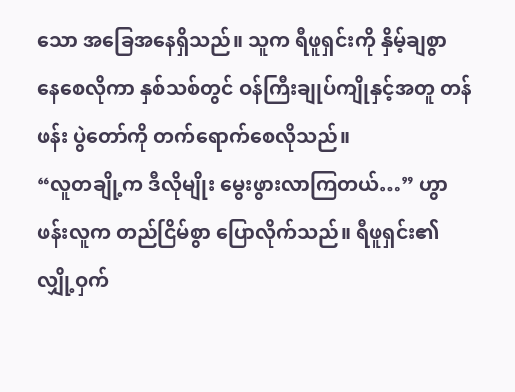သော အခြေအနေရှိသည်။ သူက ရီဖူရှင်းကို နှိမ့်ချစွာ နေစေလိုကာ နှစ်သစ်တွင် ဝန်ကြီးချုပ်ကျိုနှင့်အတူ တန်ဖန်း ပွဲတော်ကို တက်ရောက်စေလိုသည်။
“လူတချို့က ဒီလိုမျိုး မွေးဖွားလာကြတယ်…” ဟွာဖန်းလူက တည်ငြိမ်စွာ ပြောလိုက်သည်။ ရီဖူရှင်း၏လျှို့ဝှက်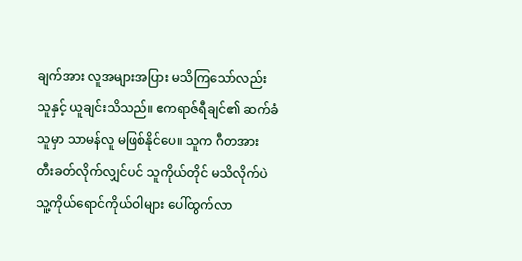ချက်အား လူအများအပြား မသိကြသော်လည်း သူနှင့် ယူချင်းသိသည်။ ဧကရာဇ်ရီချင်၏ ဆက်ခံသူမှာ သာမန်လူ မဖြစ်နိုင်ပေ။ သူက ဂီတအား တီးခတ်လိုက်လျှင်ပင် သူကိုယ်တိုင် မသိလိုက်ပဲ သူ့ကိုယ်ရောင်ကိုယ်ဝါများ ပေါ်ထွက်လာ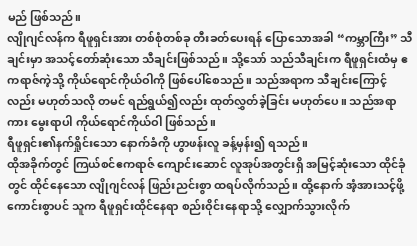မည် ဖြစ်သည်။
လျိုဂျင်လန်က ရီဖူရှင်းအား တစ်စုံတစ်ခု တီးခတ်ပေးရန် ပြောသောအခါ “ကမ္ဘာကြီး” သီချင်းမှာ အသင့်တော်ဆုံးသော သီချင်းဖြစ်သည်။ သို့သော် သည်သီချင်းက ရီဖူရှင်းထံမှ ဧကရာဇ်ကဲ့သို့ ကိုယ်ရောင်ကိုယ်ဝါကို ဖြစ်ပေါ်စေသည်။ သည်အရာက သီချင်းကြောင့်လည်း မဟုတ်သလို တမင် ရည်ရွယ်၍လည်း ထုတ်လွှတ်ခဲ့ခြင်း မဟုတ်ပေ။ သည်အရာကား မွေးရာပါ ကိုယ်ရောင်ကိုယ်ဝါ ဖြစ်သည်။
ရီဖူရှင်း၏နက်ရှိုင်းသော နောက်ခံကို ဟွာဖန်းလူ ခန့်မှန်း၍ ရသည်။
ထိုအခိုက်တွင် ကြယ်စင်ဧကရာဇ် ကျောင်းဆောင် လူအုပ်အတွင်းရှိ အမြင့်ဆုံးသော ထိုင်ခုံတွင် ထိုင်နေသော လျိုဂျင်လန် ဖြည်းညင်းစွာ ထရပ်လိုက်သည်။ ထို့နောက် အံ့အားသင့်ဖို့ ကောင်းစွာပင် သူက ရီဖူရှင်းထိုင်နေရာ စည်းဝိုင်းနေရာသို့ လျှောက်သွားလိုက်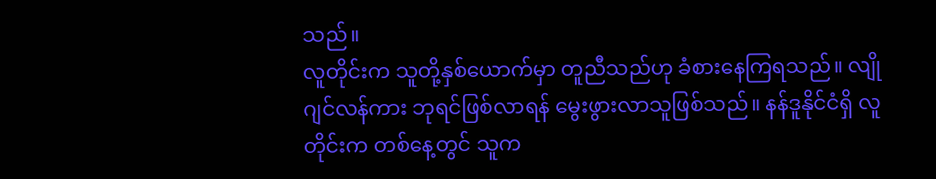သည်။
လူတိုင်းက သူတို့နှစ်ယောက်မှာ တူညီသည်ဟု ခံစားနေကြရသည်။ လျိုဂျင်လန်ကား ဘုရင်ဖြစ်လာရန် မွေးဖွားလာသူဖြစ်သည်။ နန်ဒူနိုင်ငံရှိ လူတိုင်းက တစ်နေ့တွင် သူက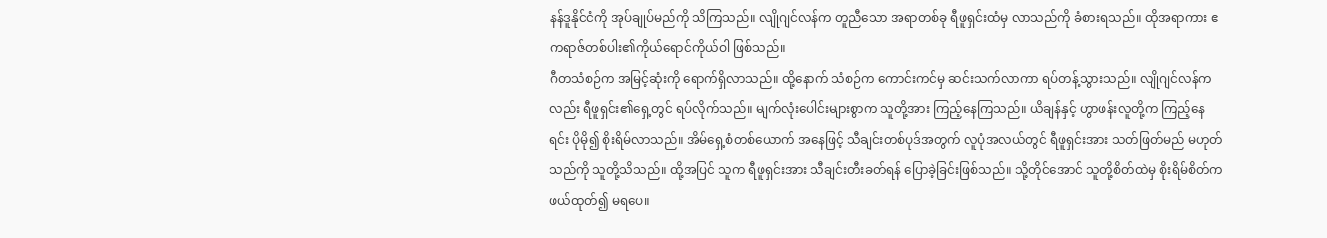နန်ဒူနိုင်ငံကို အုပ်ချုပ်မည်ကို သိကြသည်။ လျိုဂျင်လန်က တူညီသော အရာတစ်ခု ရီဖူရှင်းထံမှ လာသည်ကို ခံစားရသည်။ ထိုအရာကား ဧကရာဇ်တစ်ပါး၏ကိုယ်ရောင်ကိုယ်ဝါ ဖြစ်သည်။
ဂီတသံစဉ်က အမြင့်ဆုံးကို ရောက်ရှိလာသည်။ ထို့နောက် သံစဉ်က ကောင်းကင်မှ ဆင်းသက်လာကာ ရပ်တန့်သွားသည်။ လျိုဂျင်လန်ကလည်း ရီဖူရှင်း၏ရှေ့တွင် ရပ်လိုက်သည်။ မျက်လုံးပေါင်းများစွာက သူတို့အား ကြည့်နေကြသည်။ ယိချန်နှင့် ဟွာဖန်းလူတို့က ကြည့်နေရင်း ပိုမို၍ စိုးရိမ်လာသည်။ အိမ်ရှေ့စံတစ်ယောက် အနေဖြင့် သီချင်းတစ်ပုဒ်အတွက် လူပုံအလယ်တွင် ရီဖူရှင်းအား သတ်ဖြတ်မည် မဟုတ်သည်ကို သူတို့သိသည်။ ထို့အပြင် သူက ရီဖူရှင်းအား သီချင်းတီးခတ်ရန် ပြောခဲ့ခြင်းဖြစ်သည်။ သို့တိုင်အောင် သူတို့စိတ်ထဲမှ စိုးရိမ်စိတ်က ဖယ်ထုတ်၍ မရပေ။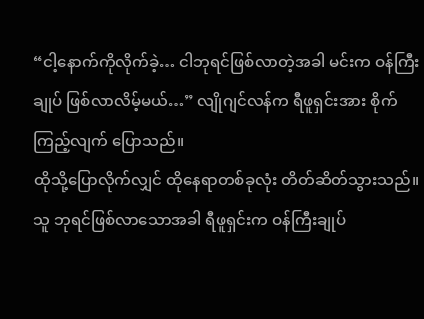“ငါ့နောက်ကိုလိုက်ခဲ့… ငါဘုရင်ဖြစ်လာတဲ့အခါ မင်းက ဝန်ကြီးချုပ် ဖြစ်လာလိမ့်မယ်…” လျိုဂျင်လန်က ရီဖူရှင်းအား စိုက်ကြည့်လျက် ပြောသည်။
ထိုသို့ပြောလိုက်လျှင် ထိုနေရာတစ်ခုလုံး တိတ်ဆိတ်သွားသည်။
သူ ဘုရင်ဖြစ်လာသောအခါ ရီဖူရှင်းက ဝန်ကြီးချုပ်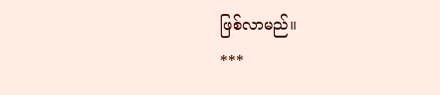ဖြစ်လာမည်။
***